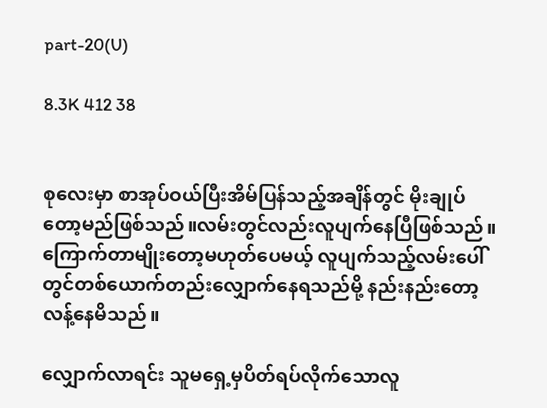part-20(U)

8.3K 412 38


စုလေးမှာ စာအုပ်ဝယ်ပြီးအိမ်ပြန်သည့်အချိန်တွင် မိုးချုပ်တော့မည်ဖြစ်သည်။လမ်းတွင်လည်းလူပျက်နေပြီဖြစ်သည်။ကြောက်တာမျိုးတော့မဟုတ်ပေမယ့် လူပျက်သည့်လမ်းပေါ်တွင်တစ်ယောက်တည်းလျှောက်နေရသည်မို့ နည်းနည်းတော့လန့်နေမိသည်။

လျှောက်လာရင်း သူမရှေ့မှပိတ်ရပ်လိုက်သောလူ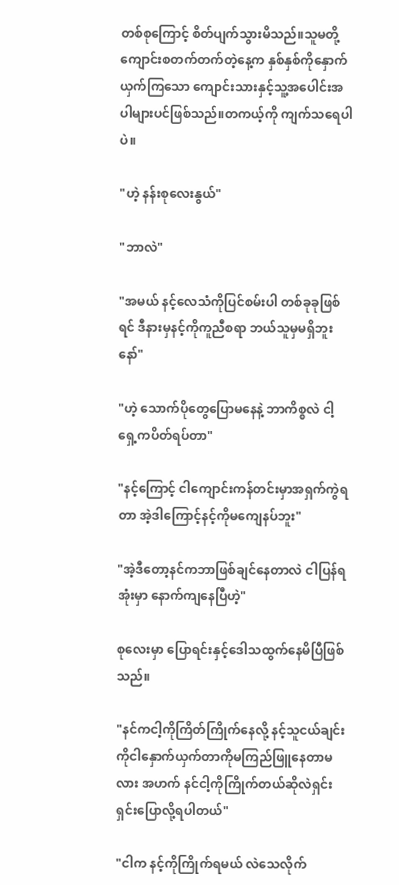တစ်စုကြောင့် စိတ်ပျက်သွားမိသည်။သူမတို့ကျောင်းစတက်တက်တဲ့နေ့က နှစ်နှစ်ကိုနှောက်ယှက်ကြသော ကျောင်းသားနှင့်သူ့အပေါင်းအပါများပင်ဖြစ်သည်။တကယ့်ကို ကျက်သရေပါပဲ။

"ဟဲ့ နန်းစုလေးနွယ်"

"ဘာလဲ"

"အမယ် နင့်လေသံကိုပြင်စမ်းပါ တစ်ခုခုဖြစ်ရင် ဒီနားမှနင့်ကိုကူညီစရာ ဘယ်သူမှမရှိဘူးနော်"

"ဟဲ့ သောက်ပိုတွေပြောမနေနဲ့ ဘာကိစ္စလဲ ငါ့ရှေ့ကပိတ်ရပ်တာ"

"နင့်ကြောင့် ငါကျောင်းကန်တင်းမှာအရှက်ကွဲရတာ အဲ့ဒါကြောင့်နင့်ကိုမကျေနပ်ဘူး"

"အဲ့ဒီတော့နင်ကဘာဖြစ်ချင်နေတာလဲ ငါပြန်ရအုံးမှာ နောက်ကျနေပြီဟဲ့"

စုလေးမှာ ပြောရင်းနှင့်ဒေါသထွက်နေမိပြီဖြစ်သည်။

"နင်ကငါ့ကိုကြိတ်ကြိုက်နေလို့ နင့်သူငယ်ချင်းကိုငါနှောက်ယှက်တာကိုမကြည်ဖြူနေတာမလား အဟက် နင်ငါ့ကိုကြိုက်တယ်ဆိုလဲရှင်းရှင်းပြောလို့ရပါတယ်"

"ငါက နင့်ကိုကြိုက်ရမယ် လဲသေလိုက်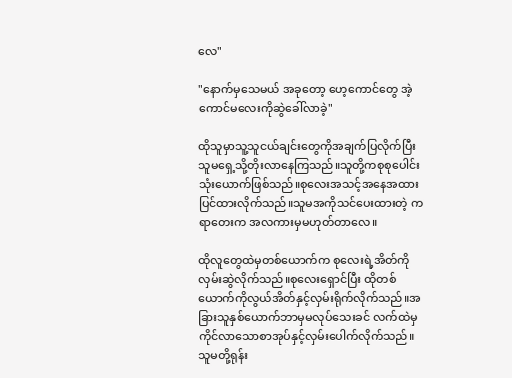လေ"

"နောက်မှသေမယ် အခုတော့ ဟေ့ကောင်တွေ အဲ့ကောင်မလေးကိုဆွဲခေါ်လာခဲ့"

ထိုသူမှာသူ့သူငယ်ချင်းတွေကိုအချက်ပြလိုက်ပြီး သူမရှေ့သို့တိုးလာနေကြသည်။သူတို့ကစုစုပေါင်း သုံးယောက်ဖြစ်သည်။စုလေးအသင့်အနေအထားပြင်ထားလိုက်သည်။သူမအကိုသင်ပေးထားတဲ့ ကရာတေးက အလကားမှမဟုတ်တာလေ။

ထိုလူတွေထဲမှတစ်ယောက်က စုလေးရဲ့အိတ်ကိုလှမ်းဆွဲလိုက်သည်။စုလေးရှောင်ပြီး ထိုတစ်ယောက်ကိုလွယ်အိတ်နှင့်လှမ်းရိုက်လိုက်သည်။အခြားသူနှစ်ယောက်ဘာမှမလုပ်သေးခင် လက်ထဲမှကိုင်လာသောစာအုပ်နှင့်လှမ်းပေါက်လိုက်သည်။သူမတို့ရုန်း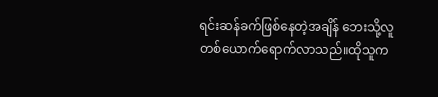ရင်းဆန်ခက်ဖြစ်နေတဲ့အချိန် ဘေးသို့လူတစ်ယောက်ရောက်လာသည်။ထိုသူက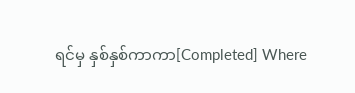ရင်မှ နှစ်နှစ်ကာကာ[Completed] Where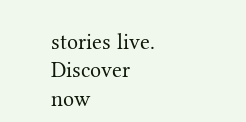stories live. Discover now